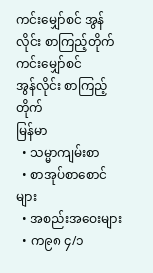ကင်းမျှော်စင် အွန်လိုင်း စာကြည့်တိုက်
ကင်းမျှော်စင်
အွန်လိုင်း စာကြည့်တိုက်
မြန်မာ
  • သမ္မာကျမ်းစာ
  • စာအုပ်စာစောင်များ
  • အစည်းအဝေးများ
  • က၉၈ ၄/၁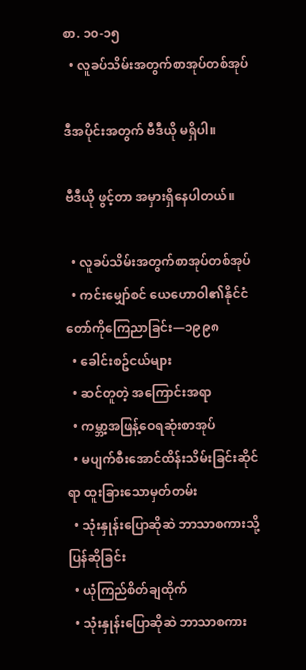စာ. ၁၀-၁၅
  • လူခပ်သိမ်းအတွက်စာအုပ်တစ်အုပ်

ဒီအပိုင်းအတွက် ဗီဒီယို မရှိပါ။

ဗီဒီယို ဖွင့်တာ အမှားရှိနေပါတယ်။

  • လူခပ်သိမ်းအတွက်စာအုပ်တစ်အုပ်
  • ကင်းမျှော်စင် ယေဟောဝါ၏နိုင်ငံတော်ကိုကြေညာခြင်း—၁၉၉၈
  • ခေါင်းစဥ်ငယ်များ
  • ဆင်တူတဲ့ အကြောင်းအရာ
  • ကမ္ဘာ့အဖြန့်ဝေရဆုံးစာအုပ်
  • မပျက်စီးအောင်ထိန်းသိမ်းခြင်းဆိုင်ရာ ထူးခြားသောမှတ်တမ်း
  • သုံးနှုန်းပြောဆိုဆဲ ဘာသာစကားသို့ပြန်ဆိုခြင်း
  • ယုံကြည်စိတ်ချထိုက်
  • သုံးနှုန်းပြောဆိုဆဲ ဘာသာစကား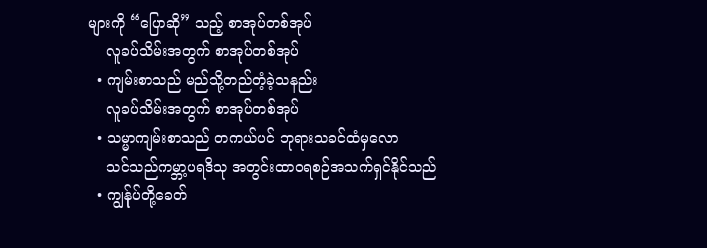များကို “ပြောဆို” သည့် စာအုပ်တစ်အုပ်
    လူခပ်သိမ်းအတွက် စာအုပ်တစ်အုပ်
  • ကျမ်းစာသည် မည်သို့တည်တံ့ခဲ့သနည်း
    လူခပ်သိမ်းအတွက် စာအုပ်တစ်အုပ်
  • သမ္မာကျမ်းစာသည် တကယ်ပင် ဘုရားသခင်ထံမှလော
    သင်သည်ကမ္ဘာ့ပရဒိသု အတွင်းထာဝရစဉ်အသက်ရှင်နိုင်သည်
  • ကျွန်ုပ်တို့ခေတ်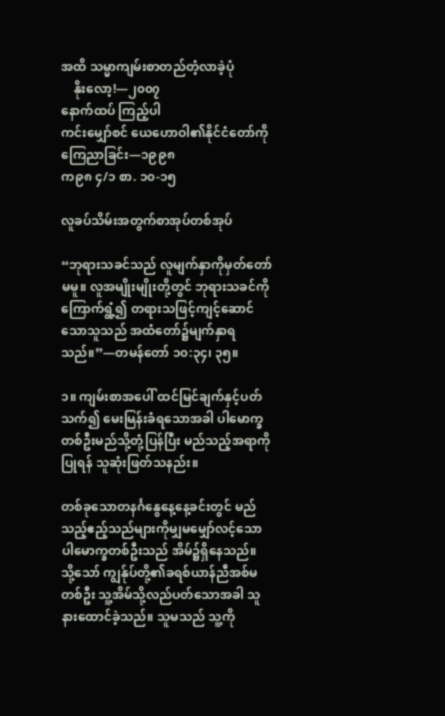အထိ သမ္မာကျမ်းစာတည်တံ့လာခဲ့ပုံ
    နိုးလော့!—၂၀၀၇
နောက်ထပ် ကြည့်ပါ
ကင်းမျှော်စင် ယေဟောဝါ၏နိုင်ငံတော်ကိုကြေညာခြင်း—၁၉၉၈
က၉၈ ၄/၁ စာ. ၁၀-၁၅

လူခပ်သိမ်းအတွက်စာအုပ်တစ်အုပ်

“ဘုရားသခင်သည် လူမျက်နှာကိုမှတ်တော်မမူ။ လူအမျိုးမျိုးတို့တွင် ဘုရားသခင်ကိုကြောက်ရွံ့၍ တရားသဖြင့်ကျင့်ဆောင်သောသူသည် အထံတော်၌မျက်နှာရသည်။”—တမန်တော် ၁၀:၃၄၊ ၃၅။

၁။ ကျမ်းစာအပေါ် ထင်မြင်ချက်နှင့်ပတ်သက်၍ မေးမြန်းခံရသောအခါ ပါမောက္ခတစ်ဦးမည်သို့တုံ့ပြန်ပြီး မည်သည့်အရာကိုပြုရန် သူဆုံးဖြတ်သနည်း။

တစ်ခုသောတနင်္ဂနွေနေ့နေ့ခင်းတွင် မည်သည့်ဧည့်သည်များကိုမျှမမျှော်လင့်သော ပါမောက္ခတစ်ဦးသည် အိမ်၌ရှိနေသည်။ သို့သော် ကျွန်ုပ်တို့၏ခရစ်ယာန်ညီအစ်မတစ်ဦး သူ့အိမ်သို့လည်ပတ်သောအခါ သူနားထောင်ခဲ့သည်။ သူမသည် သူ့ကို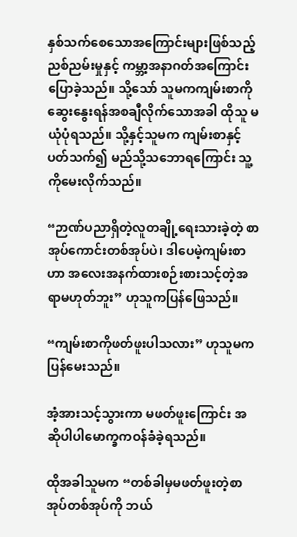နှစ်သက်စေသောအကြောင်းများဖြစ်သည့် ညစ်ညမ်းမှုနှင့် ကမ္ဘာ့အနာဂတ်အကြောင်း ပြောခဲ့သည်။ သို့သော် သူမကကျမ်းစာကို ဆွေးနွေးရန်အစချီလိုက်သောအခါ ထိုသူ မယုံပုံရသည်။ သို့နှင့်သူမက ကျမ်းစာနှင့်ပတ်သက်၍ မည်သို့သဘောရကြောင်း သူ့ကိုမေးလိုက်သည်။

“ဉာဏ်ပညာရှိတဲ့လူတချို့ရေးသားခဲ့တဲ့ စာအုပ်ကောင်းတစ်အုပ်ပဲ၊ ဒါပေမဲ့ကျမ်းစာဟာ အလေးအနက်ထားစဉ်းစားသင့်တဲ့အရာမဟုတ်ဘူး” ဟုသူကပြန်ဖြေသည်။

“ကျမ်းစာကိုဖတ်ဖူးပါသလား” ဟုသူမကပြန်မေးသည်။

အံ့အားသင့်သွားကာ မဖတ်ဖူးကြောင်း အဆိုပါပါမောက္ခကဝန်ခံခဲ့ရသည်။

ထိုအခါသူမက “တစ်ခါမှမဖတ်ဖူးတဲ့စာအုပ်တစ်အုပ်ကို ဘယ်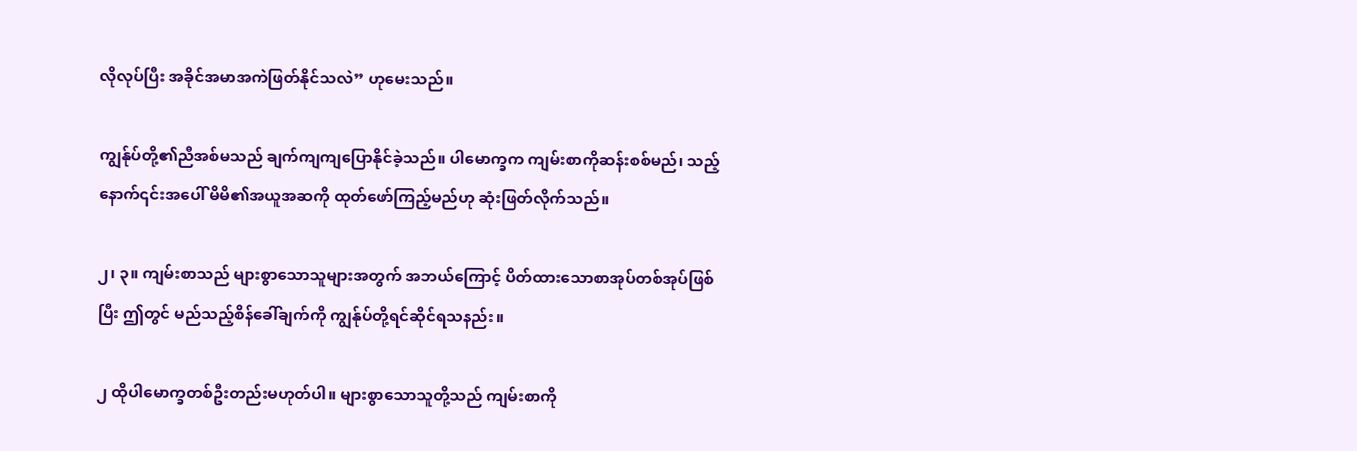လိုလုပ်ပြီး အခိုင်အမာအကဲဖြတ်နိုင်သလဲ” ဟုမေးသည်။

ကျွန်ုပ်တို့၏ညီအစ်မသည် ချက်ကျကျပြောနိုင်ခဲ့သည်။ ပါမောက္ခက ကျမ်းစာကိုဆန်းစစ်မည်၊ သည့်နောက်၎င်းအပေါ် မိမိ၏အယူအဆကို ထုတ်ဖော်ကြည့်မည်ဟု ဆုံးဖြတ်လိုက်သည်။

၂၊ ၃။ ကျမ်းစာသည် များစွာသောသူများအတွက် အဘယ်ကြောင့် ပိတ်ထားသောစာအုပ်တစ်အုပ်ဖြစ်ပြီး ဤတွင် မည်သည့်စိန်ခေါ်ချက်ကို ကျွန်ုပ်တို့ရင်ဆိုင်ရသနည်း။

၂ ထိုပါမောက္ခတစ်ဦးတည်းမဟုတ်ပါ။ များစွာသောသူတို့သည် ကျမ်းစာကို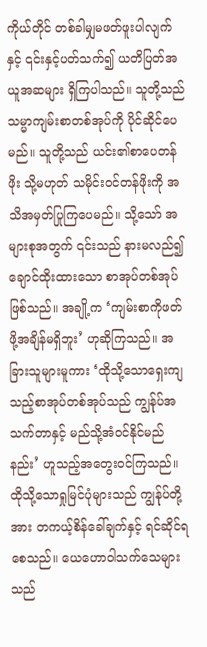ကိုယ်တိုင် တစ်ခါမျှမဖတ်ဖူးပါလျက်နှင့် ၎င်းနှင့်ပတ်သက်၍ ယတိပြတ်အယူအဆများ ရှိကြပါသည်။ သူတို့သည် သမ္မာကျမ်းစာတစ်အုပ်ကို ပိုင်ဆိုင်ပေမည်။ သူတို့သည် ယင်း၏စာပေတန်ဖိုး သို့မဟုတ် သမိုင်းဝင်တန်ဖိုးကို အသိအမှတ်ပြုကြပေမည်။ သို့သော် အများစုအတွက် ၎င်းသည် နားမလည်၍ချောင်ထိုးထားသော စာအုပ်တစ်အုပ်ဖြစ်သည်။ အချို့က ‘ကျမ်းစာကိုဖတ်ဖို့အချိန်မရှိဘူး’ ဟုဆိုကြသည်။ အခြားသူများမူကား ‘ထိုသို့သောရှေးကျသည့်စာအုပ်တစ်အုပ်သည် ကျွန်ုပ်အသက်တာနှင့် မည်သို့အံဝင်နိုင်မည်နည်း’ ဟူသည့်အတွေးဝင်ကြသည်။ ထိုသို့သောရှုမြင်ပုံများသည် ကျွန်ုပ်တို့အား တကယ့်စိန်ခေါ်ချက်နှင့် ရင်ဆိုင်ရစေသည်။ ယေဟောဝါသက်သေများသည်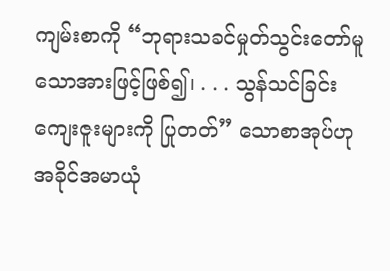ကျမ်းစာကို “ဘုရားသခင်မှုတ်သွင်းတော်မူသောအားဖြင့်ဖြစ်၍၊ . . . သွန်သင်ခြင်းကျေးဇူးများကို ပြုတတ်” သောစာအုပ်ဟု အခိုင်အမာယုံ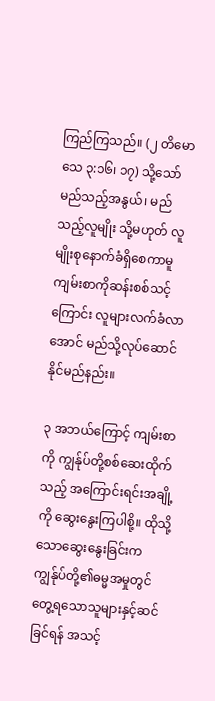ကြည်ကြသည်။ (၂ တိမောသေ ၃:၁၆၊ ၁၇) သို့သော် မည်သည့်အနွယ်၊ မည်သည့်လူမျိုး သို့မဟုတ် လူမျိုးစုနောက်ခံရှိစေကာမူ ကျမ်းစာကိုဆန်းစစ်သင့်ကြောင်း လူများလက်ခံလာအောင် မည်သို့လုပ်ဆောင်နိုင်မည်နည်း။

၃ အဘယ်ကြောင့် ကျမ်းစာကို ကျွန်ုပ်တို့စစ်ဆေးထိုက်သည့် အကြောင်းရင်းအချို့ကို ဆွေးနွေးကြပါစို့။ ထိုသို့သောဆွေးနွေးခြင်းက ကျွန်ုပ်တို့၏ဓမ္မအမှုတွင် တွေ့ရသောသူများနှင့်ဆင်ခြင်ရန် အသင့်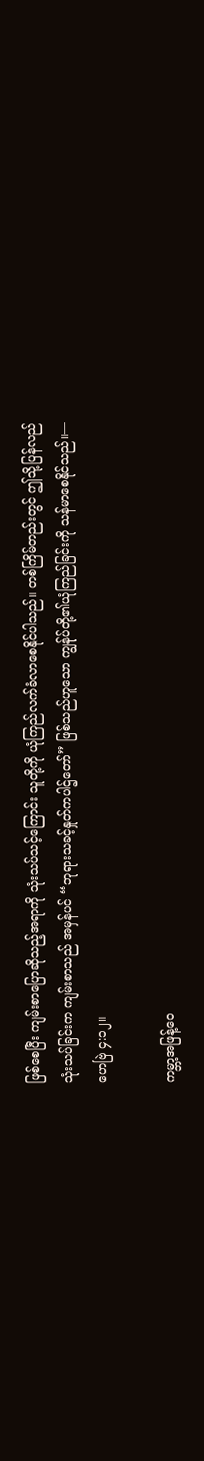ဖြစ်စေပြီး ကျမ်းစာပြောဆိုသည့်အရာကို သုံးသပ်သင့်ကြောင်း သူတို့ကို ယုံကြည်လက်ခံလာစေနိုင်ပါသည်။ တစ်ကြိမ်တည်းတွင် ဤသို့ပြန်လည်သုံးသပ်ခြင်းက ကျမ်းစာသည် အမှန်ပင် “ဘုရားသခင့်နှုတ်ကပါဌ်တော်” ဖြစ်သည်ဟူသော ကျွန်ုပ်တို့၏ယုံကြည်ခြင်းကို သန်မာစေနိုင်သည်။—ဟေဗြဲ ၄:၁၂။

ကမ္ဘာ့အဖြန့်ဝေ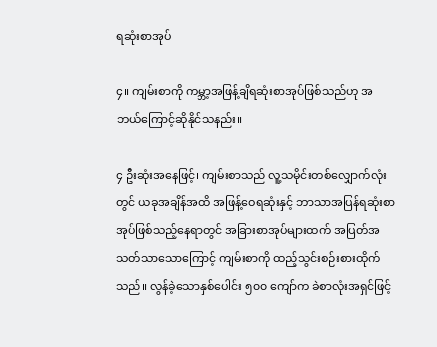ရဆုံးစာအုပ်

၄။ ကျမ်းစာကို ကမ္ဘာ့အဖြန့်ချိရဆုံးစာအုပ်ဖြစ်သည်ဟု အဘယ်ကြောင့်ဆိုနိုင်သနည်း။

၄ ဦးဆုံးအနေဖြင့်၊ ကျမ်းစာသည် လူ့သမိုင်းတစ်လျှောက်လုံးတွင် ယခုအချိန်အထိ အဖြန့်ဝေရဆုံးနှင့် ဘာသာအပြန်ရဆုံးစာအုပ်ဖြစ်သည့်နေရာတွင် အခြားစာအုပ်များထက် အပြတ်အသတ်သာသောကြောင့် ကျမ်းစာကို ထည့်သွင်းစဉ်းစားထိုက်သည်။ လွန်ခဲ့သောနှစ်ပေါင်း ၅၀၀ ကျော်က ခဲစာလုံးအရှင်ဖြင့်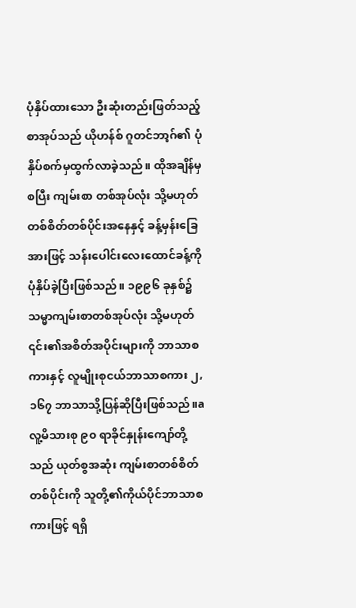ပုံနှိပ်ထားသော ဦးဆုံးတည်းဖြတ်သည့်စာအုပ်သည် ယိုဟန်စ် ဂူတင်ဘာ့ဂ်၏ ပုံနှိပ်စက်မှထွက်လာခဲ့သည်။ ထိုအချိန်မှစပြီး ကျမ်းစာ တစ်အုပ်လုံး သို့မဟုတ် တစ်စိတ်တစ်ပိုင်းအနေနှင့် ခန့်မှန်းခြေအားဖြင့် သန်းပေါင်းလေးထောင်ခန့်ကို ပုံနှိပ်ခဲ့ပြီးဖြစ်သည်။ ၁၉၉၆ ခုနှစ်၌ သမ္မာကျမ်းစာတစ်အုပ်လုံး သို့မဟုတ် ၎င်း၏အစိတ်အပိုင်းများကို ဘာသာစကားနှင့် လူမျိုးစုငယ်ဘာသာစကား ၂,၁၆၇ ဘာသာသို့ပြန်ဆိုပြီးဖြစ်သည်။a လူ့မိသားစု ၉၀ ရာခိုင်နှုန်းကျော်တို့သည် ယုတ်စွအဆုံး ကျမ်းစာတစ်စိတ်တစ်ပိုင်းကို သူတို့၏ကိုယ်ပိုင်ဘာသာစကားဖြင့် ရရှိ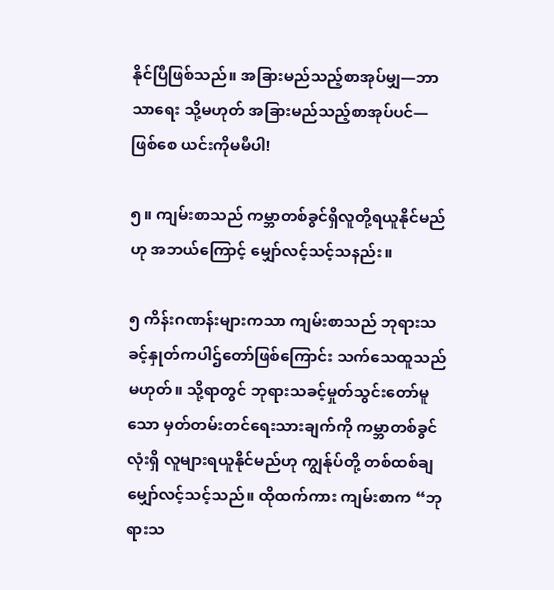နိုင်ပြီဖြစ်သည်။ အခြားမည်သည့်စာအုပ်မျှ—ဘာသာရေး သို့မဟုတ် အခြားမည်သည့်စာအုပ်ပင်—ဖြစ်စေ ယင်းကိုမမီပါ!

၅။ ကျမ်းစာသည် ကမ္ဘာတစ်ခွင်ရှိလူတို့ရယူနိုင်မည်ဟု အဘယ်ကြောင့် မျှော်လင့်သင့်သနည်း။

၅ ကိန်းဂဏန်းများကသာ ကျမ်းစာသည် ဘုရားသခင့်နှုတ်ကပါဌ်တော်ဖြစ်ကြောင်း သက်သေထူသည်မဟုတ်။ သို့ရာတွင် ဘုရားသခင့်မှုတ်သွင်းတော်မူသော မှတ်တမ်းတင်ရေးသားချက်ကို ကမ္ဘာတစ်ခွင်လုံးရှိ လူများရယူနိုင်မည်ဟု ကျွန်ုပ်တို့ တစ်ထစ်ချမျှော်လင့်သင့်သည်။ ထိုထက်ကား ကျမ်းစာက “ဘုရားသ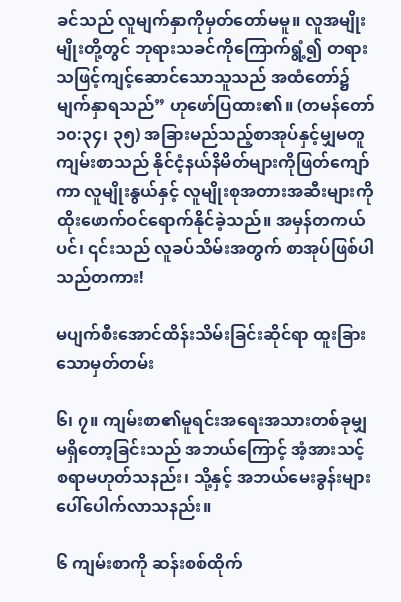ခင်သည် လူမျက်နှာကိုမှတ်တော်မမူ။ လူအမျိုးမျိုးတို့တွင် ဘုရားသခင်ကိုကြောက်ရွံ့၍ တရားသဖြင့်ကျင့်ဆောင်သောသူသည် အထံတော်၌မျက်နှာရသည်” ဟုဖော်ပြထား၏။ (တမန်တော် ၁၀:၃၄၊ ၃၅) အခြားမည်သည့်စာအုပ်နှင့်မျှမတူ ကျမ်းစာသည် နိုင်ငံ့နယ်နိမိတ်များကိုဖြတ်ကျော်ကာ လူမျိုးနွယ်နှင့် လူမျိုးစုအတားအဆီးများကို ထိုးဖောက်ဝင်ရောက်နိုင်ခဲ့သည်။ အမှန်တကယ်ပင်၊ ၎င်းသည် လူခပ်သိမ်းအတွက် စာအုပ်ဖြစ်ပါသည်တကား!

မပျက်စီးအောင်ထိန်းသိမ်းခြင်းဆိုင်ရာ ထူးခြားသောမှတ်တမ်း

၆၊ ၇။ ကျမ်းစာ၏မူရင်းအရေးအသားတစ်ခုမျှမရှိတော့ခြင်းသည် အဘယ်ကြောင့် အံ့အားသင့်စရာမဟုတ်သနည်း၊ သို့နှင့် အဘယ်မေးခွန်းများပေါ်ပေါက်လာသနည်း။

၆ ကျမ်းစာကို ဆန်းစစ်ထိုက်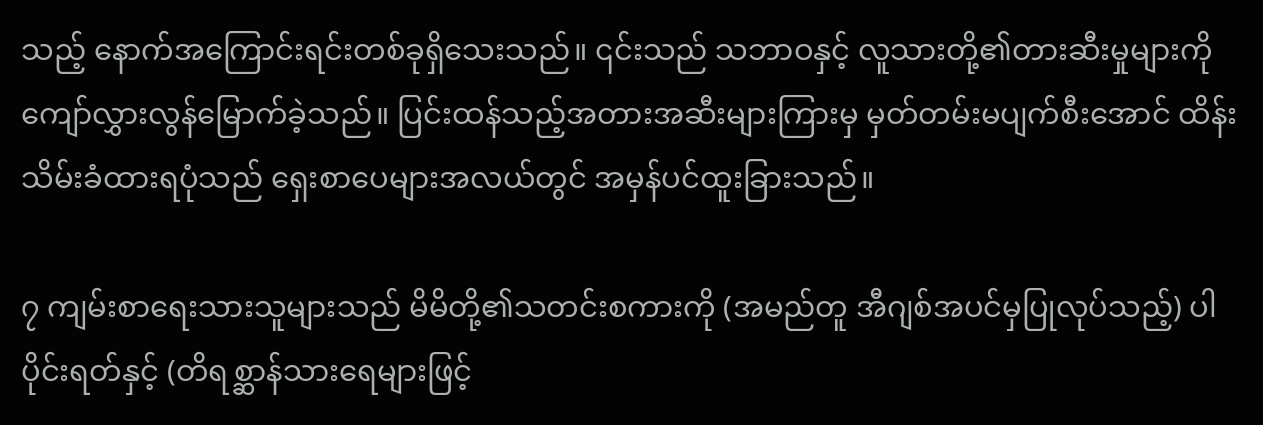သည့် နောက်အကြောင်းရင်းတစ်ခုရှိသေးသည်။ ၎င်းသည် သဘာဝနှင့် လူသားတို့၏တားဆီးမှုများကို ကျော်လွှားလွန်မြောက်ခဲ့သည်။ ပြင်းထန်သည့်အတားအဆီးများကြားမှ မှတ်တမ်းမပျက်စီးအောင် ထိန်းသိမ်းခံထားရပုံသည် ရှေးစာပေများအလယ်တွင် အမှန်ပင်ထူးခြားသည်။

၇ ကျမ်းစာရေးသားသူများသည် မိမိတို့၏သတင်းစကားကို (အမည်တူ အီဂျစ်အပင်မှပြုလုပ်သည့်) ပါပိုင်းရတ်နှင့် (တိရစ္ဆာန်သားရေများဖြင့်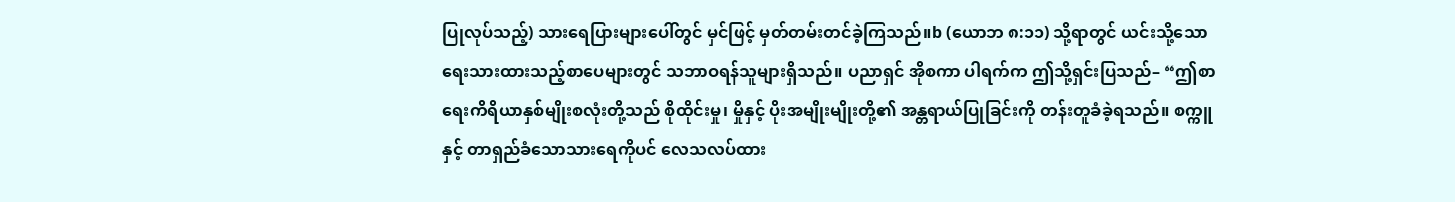ပြုလုပ်သည့်) သားရေပြားများပေါ်တွင် မှင်ဖြင့် မှတ်တမ်းတင်ခဲ့ကြသည်။b (ယောဘ ၈:၁၁) သို့ရာတွင် ယင်းသို့သော ရေးသားထားသည့်စာပေများတွင် သဘာဝရန်သူများရှိသည်။ ပညာရှင် အိုစကာ ပါရက်က ဤသို့ရှင်းပြသည်– “ဤစာရေးကိရိယာနှစ်မျိုးစလုံးတို့သည် စိုထိုင်းမှု၊ မှိုနှင့် ပိုးအမျိုးမျိုးတို့၏ အန္တရာယ်ပြုခြင်းကို တန်းတူခံခဲ့ရသည်။ စက္ကူနှင့် တာရှည်ခံသောသားရေကိုပင် လေသလပ်ထား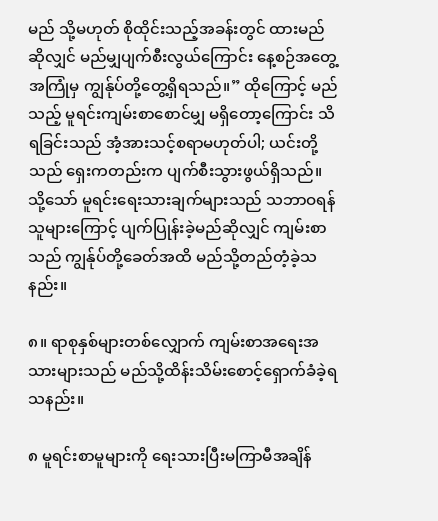မည် သို့မဟုတ် စိုထိုင်းသည့်အခန်းတွင် ထားမည်ဆိုလျှင် မည်မျှပျက်စီးလွယ်ကြောင်း နေ့စဉ်အတွေ့အကြုံမှ ကျွန်ုပ်တို့တွေ့ရှိရသည်။” ထိုကြောင့် မည်သည့် မူရင်းကျမ်းစာစောင်မျှ မရှိတော့ကြောင်း သိရခြင်းသည် အံ့အားသင့်စရာမဟုတ်ပါ; ယင်းတို့သည် ရှေးကတည်းက ပျက်စီးသွားဖွယ်ရှိသည်။ သို့သော် မူရင်းရေးသားချက်များသည် သဘာဝရန်သူများကြောင့် ပျက်ပြုန်းခဲ့မည်ဆိုလျှင် ကျမ်းစာသည် ကျွန်ုပ်တို့ခေတ်အထိ မည်သို့တည်တံ့ခဲ့သနည်း။

၈။ ရာစုနှစ်များတစ်လျှောက် ကျမ်းစာအရေးအသားများသည် မည်သို့ထိန်းသိမ်းစောင့်ရှောက်ခံခဲ့ရသနည်း။

၈ မူရင်းစာမူများကို ရေးသားပြီးမကြာမီအချိန်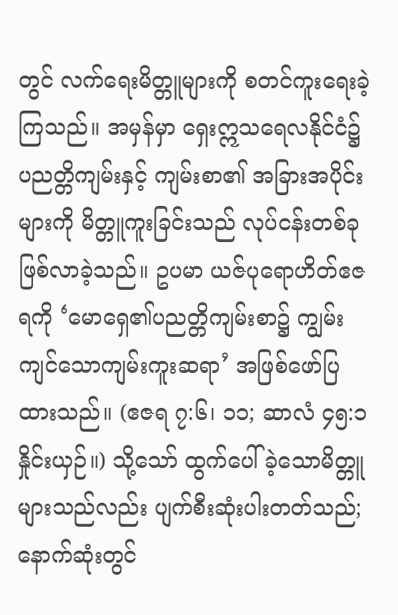တွင် လက်ရေးမိတ္တူများကို စတင်ကူးရေးခဲ့ကြသည်။ အမှန်မှာ ရှေးဣသရေလနိုင်ငံ၌ ပညတ္တိကျမ်းနှင့် ကျမ်းစာ၏ အခြားအပိုင်းများကို မိတ္တူကူးခြင်းသည် လုပ်ငန်းတစ်ခု ဖြစ်လာခဲ့သည်။ ဥပမာ ယဇ်ပုရောဟိတ်ဧဇရကို ‘မောရှေ၏ပညတ္တိကျမ်းစာ၌ ကျွမ်းကျင်သောကျမ်းကူးဆရာ’ အဖြစ်ဖော်ပြထားသည်။ (ဧဇရ ၇:၆၊ ၁၁; ဆာလံ ၄၅:၁ နှိုင်းယှဉ်။) သို့သော် ထွက်ပေါ်ခဲ့သောမိတ္တူများသည်လည်း ပျက်စီးဆုံးပါးတတ်သည်; နောက်ဆုံးတွင်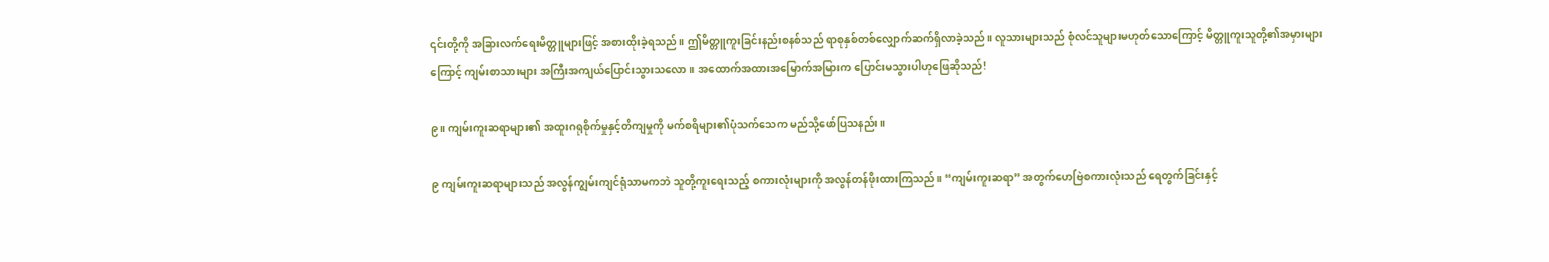၎င်းတို့ကို အခြားလက်ရေးမိတ္တူများဖြင့် အစားထိုးခဲ့ရသည်။ ဤမိတ္တူကူးခြင်းနည်းစနစ်သည် ရာစုနှစ်တစ်လျှောက်ဆက်ရှိလာခဲ့သည်။ လူသားများသည် စုံလင်သူများမဟုတ်သောကြောင့် မိတ္တူကူးသူတို့၏အမှားများကြောင့် ကျမ်းစာသားများ အကြီးအကျယ်ပြောင်းသွားသလော။ အထောက်အထားအမြောက်အမြားက ပြောင်းမသွားပါဟုဖြေဆိုသည်!

၉။ ကျမ်းကူးဆရာများ၏ အထူးဂရုစိုက်မှုနှင့်တိကျမှုကို မက်စရိများ၏ပုံသက်သေက မည်သို့ဖော်ပြသနည်း။

၉ ကျမ်းကူးဆရာများသည် အလွန်ကျွမ်းကျင်ရုံသာမကဘဲ သူတို့ကူးရေးသည့် စကားလုံးများကို အလွန်တန်ဖိုးထားကြသည်။ “ကျမ်းကူးဆရာ” အတွက်ဟေဗြဲစကားလုံးသည် ရေတွက်ခြင်းနှင့်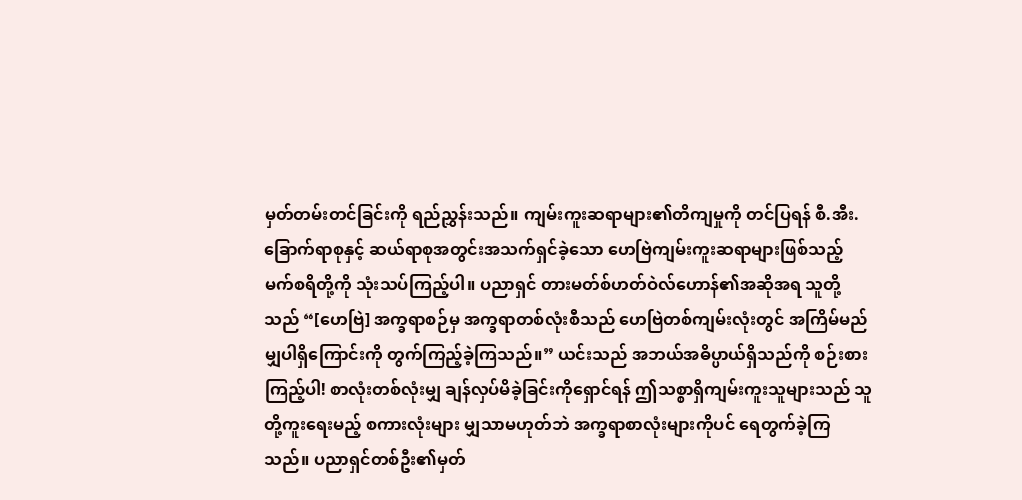မှတ်တမ်းတင်ခြင်းကို ရည်ညွှန်းသည်။ ကျမ်းကူးဆရာများ၏တိကျမှုကို တင်ပြရန် စီ.အီး. ခြောက်ရာစုနှင့် ဆယ်ရာစုအတွင်းအသက်ရှင်ခဲ့သော ဟေဗြဲကျမ်းကူးဆရာများဖြစ်သည့် မက်စရိတို့ကို သုံးသပ်ကြည့်ပါ။ ပညာရှင် တားမတ်စ်ဟတ်ဝဲလ်ဟောန်၏အဆိုအရ သူတို့သည် “[ဟေဗြဲ] အက္ခရာစဉ်မှ အက္ခရာတစ်လုံးစီသည် ဟေဗြဲတစ်ကျမ်းလုံးတွင် အကြိမ်မည်မျှပါရှိကြောင်းကို တွက်ကြည့်ခဲ့ကြသည်။” ယင်းသည် အဘယ်အဓိပ္ပာယ်ရှိသည်ကို စဉ်းစားကြည့်ပါ! စာလုံးတစ်လုံးမျှ ချန်လှပ်မိခဲ့ခြင်းကိုရှောင်ရန် ဤသစ္စာရှိကျမ်းကူးသူများသည် သူတို့ကူးရေးမည့် စကားလုံးများ မျှသာမဟုတ်ဘဲ အက္ခရာစာလုံးများကိုပင် ရေတွက်ခဲ့ကြသည်။ ပညာရှင်တစ်ဦး၏မှတ်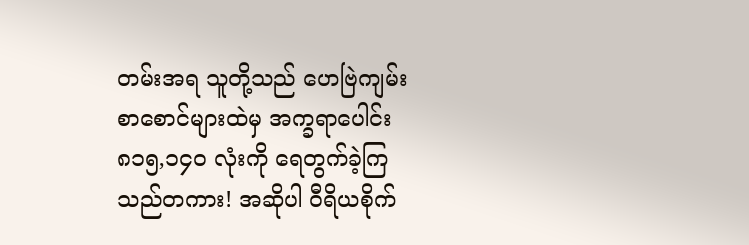တမ်းအရ သူတို့သည် ဟေဗြဲကျမ်းစာစောင်များထဲမှ အက္ခရာပေါင်း ၈၁၅,၁၄၀ လုံးကို ရေတွက်ခဲ့ကြသည်တကား! အဆိုပါ ဝီရိယစိုက်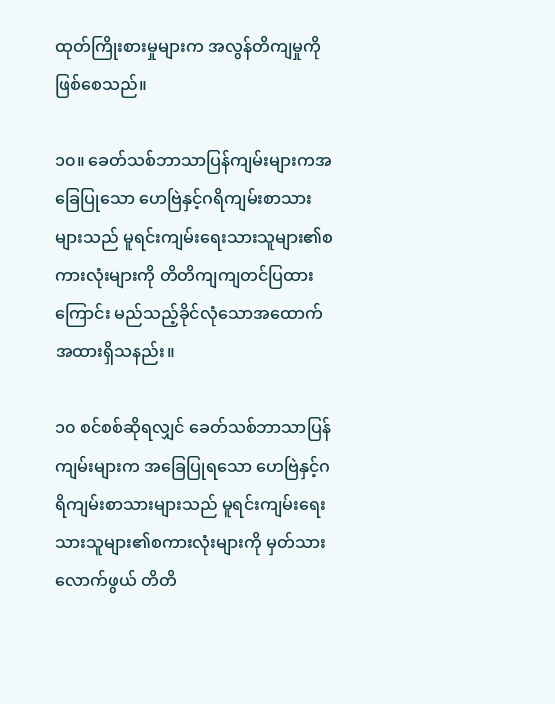ထုတ်ကြိုးစားမှုများက အလွန်တိကျမှုကို ဖြစ်စေသည်။

၁၀။ ခေတ်သစ်ဘာသာပြန်ကျမ်းများကအခြေပြုသော ဟေဗြဲနှင့်ဂရိကျမ်းစာသားများသည် မူရင်းကျမ်းရေးသားသူများ၏စကားလုံးများကို တိတိကျကျတင်ပြထားကြောင်း မည်သည့်ခိုင်လုံသောအထောက်အထားရှိသနည်း။

၁၀ စင်စစ်ဆိုရလျှင် ခေတ်သစ်ဘာသာပြန်ကျမ်းများက အခြေပြုရသော ဟေဗြဲနှင့်ဂရိကျမ်းစာသားများသည် မူရင်းကျမ်းရေးသားသူများ၏စကားလုံးများကို မှတ်သားလောက်ဖွယ် တိတိ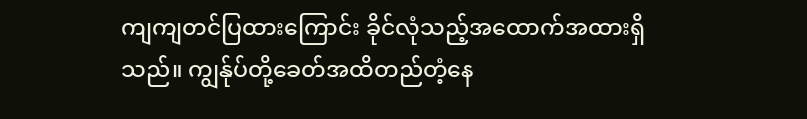ကျကျတင်ပြထားကြောင်း ခိုင်လုံသည့်အထောက်အထားရှိသည်။ ကျွန်ုပ်တို့ခေတ်အထိတည်တံ့နေ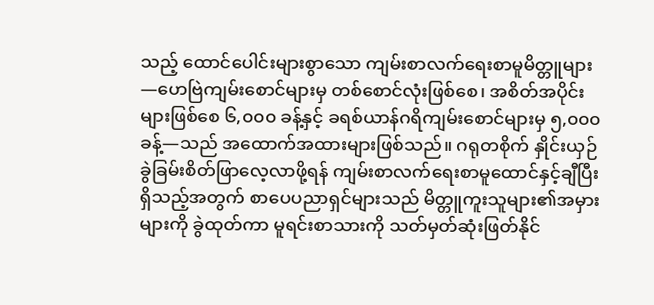သည့် ထောင်ပေါင်းများစွာသော ကျမ်းစာလက်ရေးစာမူမိတ္တူများ—ဟေဗြဲကျမ်းစောင်များမှ တစ်စောင်လုံးဖြစ်စေ၊ အစိတ်အပိုင်းများဖြစ်စေ ၆,၀၀၀ ခန့်နှင့် ခရစ်ယာန်ဂရိကျမ်းစောင်များမှ ၅,၀၀၀ ခန့်—သည် အထောက်အထားများဖြစ်သည်။ ဂရုတစိုက် နှိုင်းယှဉ်ခွဲခြမ်းစိတ်ဖြာလေ့လာဖို့ရန် ကျမ်းစာလက်ရေးစာမူထောင်နှင့်ချီပြီး ရှိသည့်အတွက် စာပေပညာရှင်များသည် မိတ္တူကူးသူများ၏အမှားများကို ခွဲထုတ်ကာ မူရင်းစာသားကို သတ်မှတ်ဆုံးဖြတ်နိုင်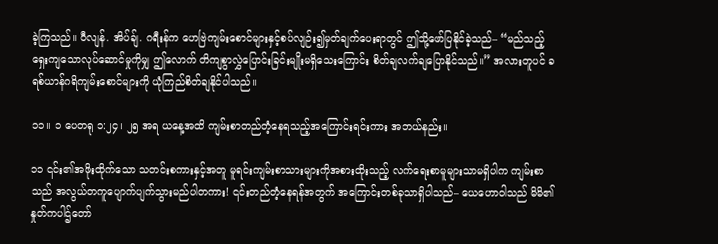ခဲ့ကြသည်။ ဝီလျန်. အိပ်ချ်. ဂရီးန်က ဟေဗြဲကျမ်းစောင်များနှင့်စပ်လျဉ်း၍မှတ်ချက်ပေးရာတွင် ဤသို့ဖော်ပြနိုင်ခဲ့သည်– “မည်သည့်ရှေးကျသောလုပ်ဆောင်မှုကိုမျှ ဤလောက် တိကျစွာလွှဲပြောင်းခြင်းမျိုးမရှိသေးကြောင်း စိတ်ချလက်ချပြောနိုင်သည်။” အလားတူပင် ခရစ်ယာန်ဂရိကျမ်းစောင်များကို ယုံကြည်စိတ်ချနိုင်ပါသည်။

၁၁။ ၁ ပေတရု ၁:၂၄၊ ၂၅ အရ ယနေ့အထိ ကျမ်းစာတည်တံ့နေရသည့်အကြောင်းရင်းကား အဘယ်နည်း။

၁၁ ၎င်း၏အဖိုးထိုက်သော သတင်းစကားနှင့်အတူ မူရင်းကျမ်းစာသားများကိုအစားထိုးသည့် လက်ရေးစာမူများသာမရှိပါက ကျမ်းစာသည် အလွယ်တကူပျောက်ပျက်သွားမည်ပါတကား! ၎င်းတည်တံ့နေရန်အတွက် အကြောင်းတစ်ခုသာရှိပါသည်– ယေဟောဝါသည် မိမိ၏နှုတ်ကပါဌ်တော်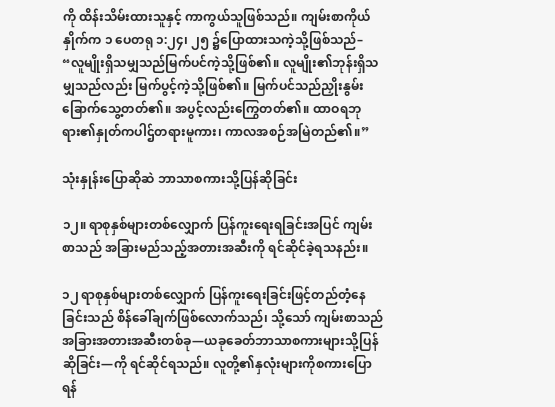ကို ထိန်းသိမ်းထားသူနှင့် ကာကွယ်သူဖြစ်သည်။ ကျမ်းစာကိုယ်နှိုက်က ၁ ပေတရု ၁:၂၄၊ ၂၅ ၌ပြောထားသကဲ့သို့ဖြစ်သည်– “လူမျိုးရှိသမျှသည်မြက်ပင်ကဲ့သို့ဖြစ်၏။ လူမျိုး၏ဘုန်းရှိသမျှသည်လည်း မြက်ပွင့်ကဲ့သို့ဖြစ်၏။ မြက်ပင်သည်ညှိုးနွမ်းခြောက်သွေ့တတ်၏။ အပွင့်လည်းကြွေတတ်၏။ ထာဝရဘုရား၏နှုတ်ကပါဌ်တရားမူကား၊ ကာလအစဉ်အမြဲတည်၏။”

သုံးနှုန်းပြောဆိုဆဲ ဘာသာစကားသို့ပြန်ဆိုခြင်း

၁၂။ ရာစုနှစ်များတစ်လျှောက် ပြန်ကူးရေးရခြင်းအပြင် ကျမ်းစာသည် အခြားမည်သည့်အတားအဆီးကို ရင်ဆိုင်ခဲ့ရသနည်း။

၁၂ ရာစုနှစ်များတစ်လျှောက် ပြန်ကူးရေးခြင်းဖြင့်တည်တံ့နေခြင်းသည် စိန်ခေါ်ချက်ဖြစ်လောက်သည်၊ သို့သော် ကျမ်းစာသည် အခြားအတားအဆီးတစ်ခု—ယခုခေတ်ဘာသာစကားများသို့ပြန်ဆိုခြင်း—ကို ရင်ဆိုင်ရသည်။ လူတို့၏နှလုံးများကိုစကားပြောရန်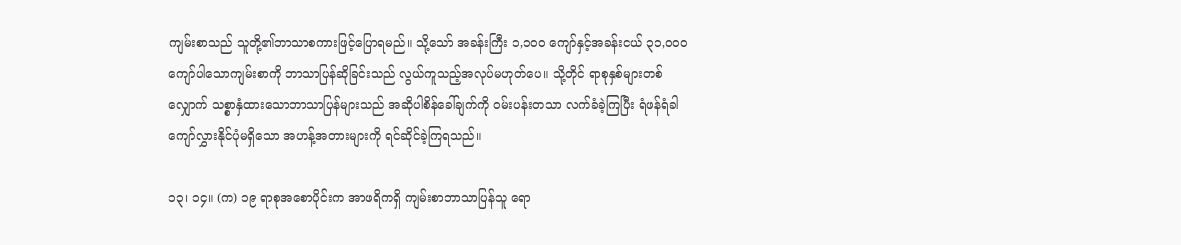ကျမ်းစာသည် သူတို့၏ဘာသာစကားဖြင့်ပြောရမည်။ သို့သော် အခန်းကြီး ၁,၁၀၀ ကျော်နှင့်အခန်းငယ် ၃၁,၀၀၀ ကျော်ပါသောကျမ်းစာကို ဘာသာပြန်ဆိုခြင်းသည် လွယ်ကူသည့်အလုပ်မဟုတ်ပေ။ သို့တိုင် ရာစုနှစ်များတစ်လျှောက် သစ္စာနှံထားသောဘာသာပြန်များသည် အဆိုပါစိန်ခေါ်ချက်ကို ဝမ်းပန်းတသာ လက်ခံခဲ့ကြပြီး ရံဖန်ရံခါ ကျော်လွှားနိုင်ပုံမရှိသော အဟန့်အတားများကို ရင်ဆိုင်ခဲ့ကြရသည်။

၁၃၊ ၁၄။ (က) ၁၉ ရာစုအစောပိုင်းက အာဖရိကရှိ ကျမ်းစာဘာသာပြန်သူ ရော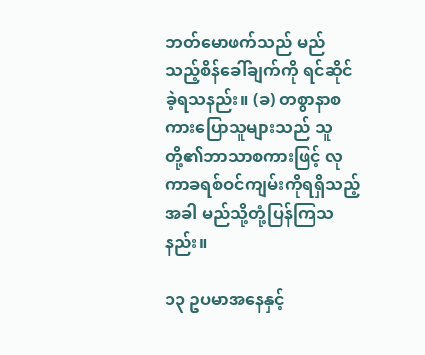ဘတ်မောဖက်သည် မည်သည့်စိန်ခေါ်ချက်ကို ရင်ဆိုင်ခဲ့ရသနည်း။ (ခ) တစွာနာစကားပြောသူများသည် သူတို့၏ဘာသာစကားဖြင့် လုကာခရစ်ဝင်ကျမ်းကိုရရှိသည့်အခါ မည်သို့တုံ့ပြန်ကြသနည်း။

၁၃ ဥပမာအနေနှင့်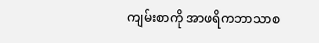ကျမ်းစာကို အာဖရိကဘာသာစ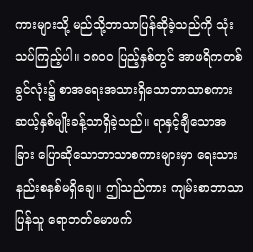ကားများသို့ မည်သို့ဘာသာပြန်ဆိုခဲ့သည်ကို သုံးသပ်ကြည့်ပါ။ ၁၈၀၀ ပြည့်နှစ်တွင် အာဖရိကတစ်ခွင်လုံး၌ စာအရေးအသားရှိသောဘာသာစကား ဆယ့်နှစ်မျိုးခန့်သာရှိခဲ့သည်။ ရာနှင့်ချီသောအခြား ပြောဆိုသောဘာသာစကားများမှာ ရေးသားနည်းစနစ်မရှိချေ။ ဤသည်ကား ကျမ်းစာဘာသာပြန်သူ ရောဘတ်မောဖက်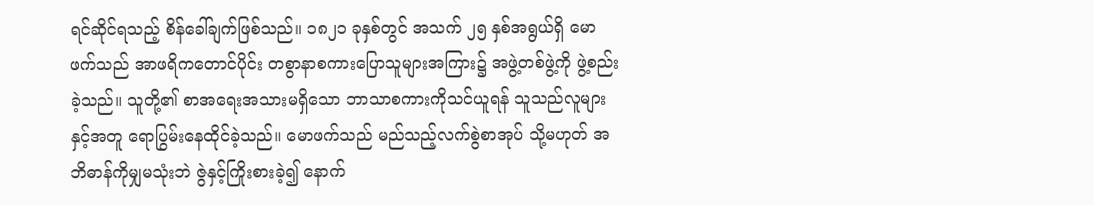ရင်ဆိုင်ရသည့် စိန်ခေါ်ချက်ဖြစ်သည်။ ၁၈၂၁ ခုနှစ်တွင် အသက် ၂၅ နှစ်အရွယ်ရှိ မောဖက်သည် အာဖရိကတောင်ပိုင်း တစွာနာစကားပြောသူများအကြား၌ အဖွဲ့တစ်ဖွဲ့ကို ဖွဲ့စည်းခဲ့သည်။ သူတို့၏ စာအရေးအသားမရှိသော ဘာသာစကားကိုသင်ယူရန် သူသည်လူများနှင့်အတူ ရောပြွမ်းနေထိုင်ခဲ့သည်။ မောဖက်သည် မည်သည့်လက်စွဲစာအုပ် သို့မဟုတ် အဘိဓာန်ကိုမျှမသုံးဘဲ ဇွဲနှင့်ကြိုးစားခဲ့၍ နောက်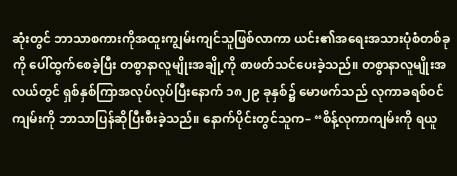ဆုံးတွင် ဘာသာစကားကိုအထူးကျွမ်းကျင်သူဖြစ်လာကာ ယင်း၏အရေးအသားပုံစံတစ်ခုကို ပေါ်ထွက်စေခဲ့ပြီး တစွာနာလူမျိုးအချို့ကို စာဖတ်သင်ပေးခဲ့သည်။ တစွာနာလူမျိုးအလယ်တွင် ရှစ်နှစ်ကြာအလုပ်လုပ်ပြီးနောက် ၁၈၂၉ ခုနှစ်၌ မောဖက်သည် လုကာခရစ်ဝင်ကျမ်းကို ဘာသာပြန်ဆိုပြီးစီးခဲ့သည်။ နောက်ပိုင်းတွင်သူက– “စိန့်လုကာကျမ်းကို ရယူ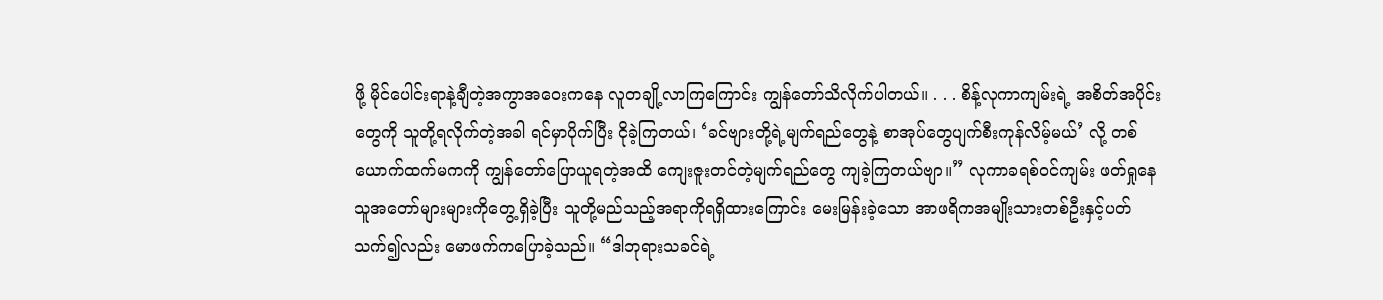ဖို့ မိုင်ပေါင်းရာနဲ့ချီတဲ့အကွာအဝေးကနေ လူတချို့လာကြကြောင်း ကျွန်တော်သိလိုက်ပါတယ်။ . . . စိန့်လုကာကျမ်းရဲ့ အစိတ်အပိုင်းတွေကို သူတို့ရလိုက်တဲ့အခါ ရင်မှာပိုက်ပြီး ငိုခဲ့ကြတယ်၊ ‘ခင်ဗျားတို့ရဲ့မျက်ရည်တွေနဲ့ စာအုပ်တွေပျက်စီးကုန်လိမ့်မယ်’ လို့ တစ်ယောက်ထက်မကကို ကျွန်တော်ပြောယူရတဲ့အထိ ကျေးဇူးတင်တဲ့မျက်ရည်တွေ ကျခဲ့ကြတယ်ဗျာ။” လုကာခရစ်ဝင်ကျမ်း ဖတ်ရှုနေသူအတော်များများကိုတွေ့ရှိခဲ့ပြီး သူတို့မည်သည့်အရာကိုရရှိထားကြောင်း မေးမြန်းခဲ့သော အာဖရိကအမျိုးသားတစ်ဦးနှင့်ပတ်သက်၍လည်း မောဖက်ကပြောခဲ့သည်။ “ဒါဘုရားသခင်ရဲ့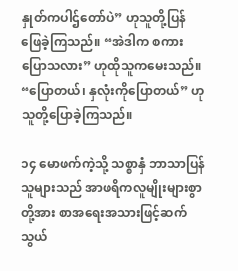နှုတ်ကပါဌ်တော်ပဲ” ဟုသူတို့ပြန်ဖြေခဲ့ကြသည်။ “အဲဒါက စကားပြောသလား” ဟုထိုသူကမေးသည်။ “ပြောတယ်၊ နှလုံးကိုပြောတယ်” ဟုသူတို့ပြောခဲ့ကြသည်။

၁၄ မောဖက်ကဲ့သို့ သစ္စာနှံ ဘာသာပြန်သူများသည် အာဖရိကလူမျိုးများစွာတို့အား စာအရေးအသားဖြင့်ဆက်သွယ်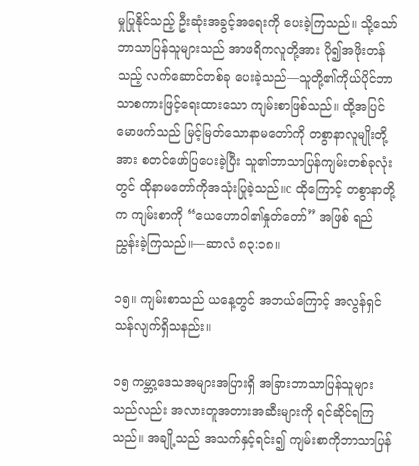မှုပြုနိုင်သည့် ဦးဆုံးအခွင့်အရေးကို ပေးခဲ့ကြသည်။ သို့သော် ဘာသာပြန်သူများသည် အာဖရိကလူတို့အား ပို၍အဖိုးတန်သည့် လက်ဆောင်တစ်ခု ပေးခဲ့သည်—သူတို့၏ကိုယ်ပိုင်ဘာသာစကားဖြင့်ရေးထားသော ကျမ်းစာဖြစ်သည်။ ထို့အပြင် မောဖက်သည် မြင့်မြတ်သောနာမတော်ကို တစွာနာလူမျိုးတို့အား စတင်ဖော်ပြပေးခဲ့ပြီး သူ၏ဘာသာပြန်ကျမ်းတစ်ခုလုံးတွင် ထိုနာမတော်ကိုအသုံးပြုခဲ့သည်။c ထိုကြောင့် တစွာနာတို့က ကျမ်းစာကို “ယေဟောဝါ၏နှုတ်တော်” အဖြစ် ရည်ညွှန်းခဲ့ကြသည်။—ဆာလံ ၈၃:၁၈။

၁၅။ ကျမ်းစာသည် ယနေ့တွင် အဘယ်ကြောင့် အလွန်ရှင်သန်လျက်ရှိသနည်း။

၁၅ ကမ္ဘာ့ဒေသအများအပြားရှိ အခြားဘာသာပြန်သူများသည်လည်း အလားတူအတားအဆီးများကို ရင်ဆိုင်ရကြသည်။ အချို့သည် အသက်နှင့်ရင်း၍ ကျမ်းစာကိုဘာသာပြန်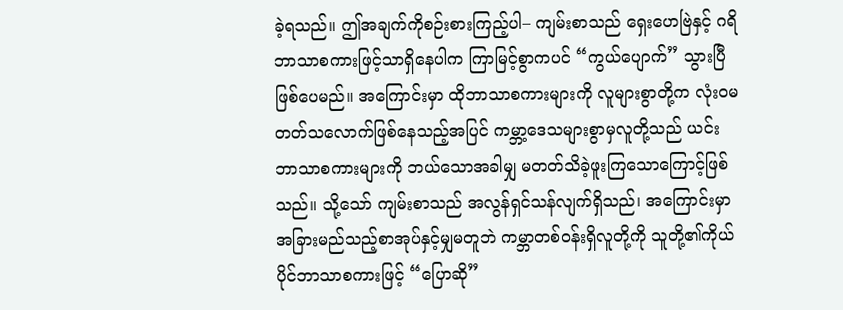ခဲ့ရသည်။ ဤအချက်ကိုစဉ်းစားကြည့်ပါ– ကျမ်းစာသည် ရှေးဟေဗြဲနှင့် ဂရိဘာသာစကားဖြင့်သာရှိနေပါက ကြာမြင့်စွာကပင် “ကွယ်ပျောက်” သွားပြီဖြစ်ပေမည်။ အကြောင်းမှာ ထိုဘာသာစကားများကို လူများစွာတို့က လုံးဝမတတ်သလောက်ဖြစ်နေသည့်အပြင် ကမ္ဘာ့ဒေသများစွာမှလူတို့သည် ယင်းဘာသာစကားများကို ဘယ်သောအခါမျှ မတတ်သိခဲ့ဖူးကြသောကြောင့်ဖြစ်သည်။ သို့သော် ကျမ်းစာသည် အလွန်ရှင်သန်လျက်ရှိသည်၊ အကြောင်းမှာ အခြားမည်သည့်စာအုပ်နှင့်မျှမတူဘဲ ကမ္ဘာတစ်ဝန်းရှိလူတို့ကို သူတို့၏ကိုယ်ပိုင်ဘာသာစကားဖြင့် “ပြောဆို”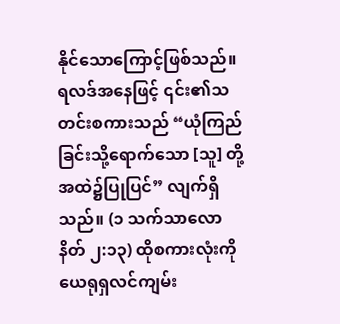နိုင်သောကြောင့်ဖြစ်သည်။ ရလဒ်အနေဖြင့် ၎င်း၏သတင်းစကားသည် “ယုံကြည်ခြင်းသို့ရောက်သော [သူ] တို့အထဲ၌ပြုပြင်” လျက်ရှိသည်။ (၁ သက်သာလောနိတ် ၂:၁၃) ထိုစကားလုံးကို ယေရုရှလင်ကျမ်း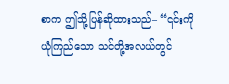စာက ဤသို့ပြန်ဆိုထားသည်– “၎င်းကိုယုံကြည်သော သင်တို့အလယ်တွင်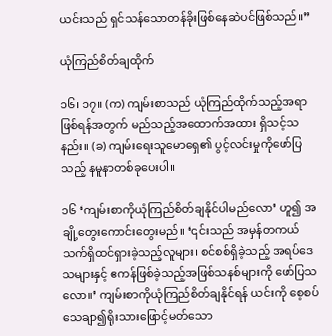ယင်းသည် ရှင်သန်သောတန်ခိုးဖြစ်နေဆဲပင်ဖြစ်သည်။”

ယုံကြည်စိတ်ချထိုက်

၁၆၊ ၁၇။ (က) ကျမ်းစာသည် ယုံကြည်ထိုက်သည့်အရာဖြစ်ရန်အတွက် မည်သည့်အထောက်အထား ရှိသင့်သနည်း။ (ခ) ကျမ်းရေးသူမောရှေ၏ ပွင့်လင်းမှုကိုဖော်ပြသည့် နမူနာတစ်ခုပေးပါ။

၁၆ ‘ကျမ်းစာကိုယုံကြည်စိတ်ချနိုင်ပါမည်လော’ ဟူ၍ အချို့တွေးကောင်းတွေးမည်။ ‘၎င်းသည် အမှန်တကယ်သက်ရှိထင်ရှားခဲ့သည့်လူများ၊ စင်စစ်ရှိခဲ့သည့် အရပ်ဒေသများနှင့် ဧကန်ဖြစ်ခဲ့သည့်အဖြစ်သနစ်များကို ဖော်ပြသလော။’ ကျမ်းစာကိုယုံကြည်စိတ်ချနိုင်ရန် ယင်းကို စေ့စပ်သေချာ၍ရိုးသားဖြောင့်မတ်သော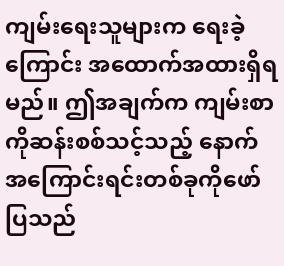ကျမ်းရေးသူများက ရေးခဲ့ကြောင်း အထောက်အထားရှိရမည်။ ဤအချက်က ကျမ်းစာကိုဆန်းစစ်သင့်သည့် နောက်အကြောင်းရင်းတစ်ခုကိုဖော်ပြသည်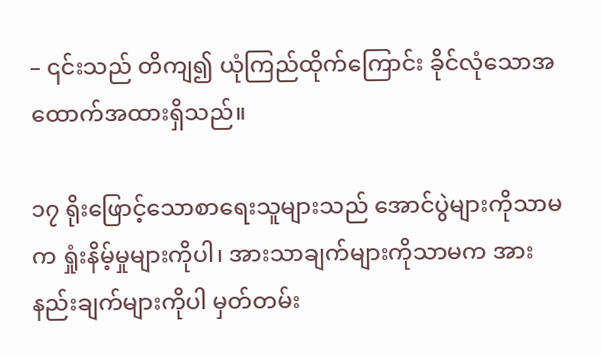– ၎င်းသည် တိကျ၍ ယုံကြည်ထိုက်ကြောင်း ခိုင်လုံသောအထောက်အထားရှိသည်။

၁၇ ရိုးဖြောင့်သောစာရေးသူများသည် အောင်ပွဲများကိုသာမက ရှုံးနိမ့်မှုများကိုပါ၊ အားသာချက်များကိုသာမက အားနည်းချက်များကိုပါ မှတ်တမ်း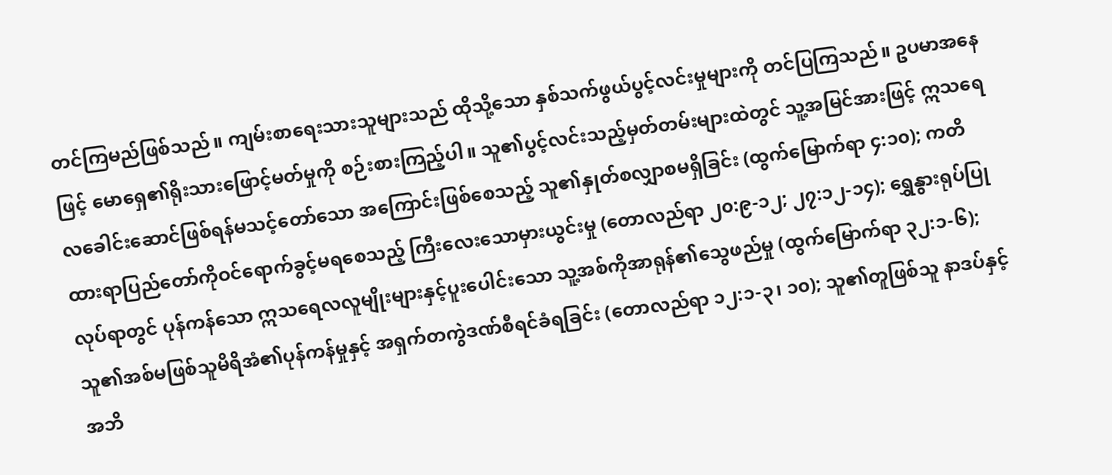တင်ကြမည်ဖြစ်သည်။ ကျမ်းစာရေးသားသူများသည် ထိုသို့သော နှစ်သက်ဖွယ်ပွင့်လင်းမှုများကို တင်ပြကြသည်။ ဥပမာအနေဖြင့် မောရှေ၏ရိုးသားဖြောင့်မတ်မှုကို စဉ်းစားကြည့်ပါ။ သူ၏ပွင့်လင်းသည့်မှတ်တမ်းများထဲတွင် သူ့အမြင်အားဖြင့် ဣသရေလခေါင်းဆောင်ဖြစ်ရန်မသင့်တော်သော အကြောင်းဖြစ်စေသည့် သူ၏နှုတ်စလျှာစမရှိခြင်း (ထွက်မြောက်ရာ ၄:၁၀); ကတိထားရာပြည်တော်ကိုဝင်ရောက်ခွင့်မရစေသည့် ကြီးလေးသောမှားယွင်းမှု (တောလည်ရာ ၂၀:၉-၁၂; ၂၇:၁၂-၁၄); ရွှေနွားရုပ်ပြုလုပ်ရာတွင် ပုန်ကန်သော ဣသရေလလူမျိုးများနှင့်ပူးပေါင်းသော သူ့အစ်ကိုအာရုန်၏သွေဖည်မှု (ထွက်မြောက်ရာ ၃၂:၁-၆); သူ၏အစ်မဖြစ်သူမိရိအံ၏ပုန်ကန်မှုနှင့် အရှက်တကွဲဒဏ်စီရင်ခံရခြင်း (တောလည်ရာ ၁၂:၁-၃၊ ၁၀); သူ၏တူဖြစ်သူ နာဒပ်နှင့်အဘိ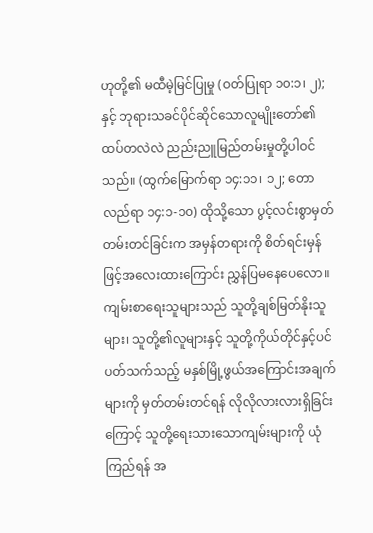ဟုတို့၏ မထီမဲ့မြင်ပြုမှု (ဝတ်ပြုရာ ၁၀:၁၊ ၂); နှင့် ဘုရားသခင်ပိုင်ဆိုင်သောလူမျိုးတော်၏ ထပ်တလဲလဲ ညည်းညူမြည်တမ်းမှုတို့ပါဝင်သည်။ (ထွက်မြောက်ရာ ၁၄:၁၁၊ ၁၂; တောလည်ရာ ၁၄:၁-၁၀) ထိုသို့သော ပွင့်လင်းစွာမှတ်တမ်းတင်ခြင်းက အမှန်တရားကို စိတ်ရင်းမှန်ဖြင့်အလေးထားကြောင်း ညွှန်ပြမနေပေလော။ ကျမ်းစာရေးသူများသည် သူတို့ချစ်မြတ်နိုးသူများ၊ သူတို့၏လူများနှင့် သူတို့ကိုယ်တိုင်နှင့်ပင်ပတ်သက်သည့် မနှစ်မြို့ဖွယ်အကြောင်းအချက်များကို မှတ်တမ်းတင်ရန် လိုလိုလားလားရှိခြင်းကြောင့် သူတို့ရေးသားသောကျမ်းများကို ယုံကြည်ရန် အ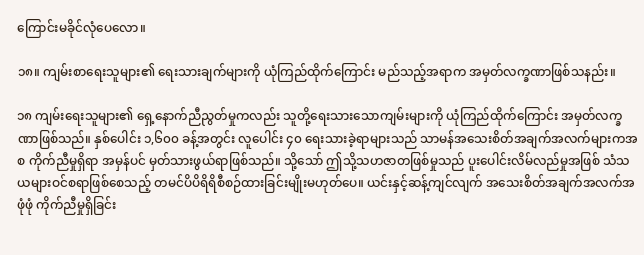ကြောင်းမခိုင်လုံပေလော။

၁၈။ ကျမ်းစာရေးသူများ၏ ရေးသားချက်များကို ယုံကြည်ထိုက်ကြောင်း မည်သည့်အရာက အမှတ်လက္ခဏာဖြစ်သနည်း။

၁၈ ကျမ်းရေးသူများ၏ ရှေ့နောက်ညီညွတ်မှုကလည်း သူတို့ရေးသားသောကျမ်းများကို ယုံကြည်ထိုက်ကြောင်း အမှတ်လက္ခဏာဖြစ်သည်။ နှစ်ပေါင်း ၁,၆၀၀ ခန့်အတွင်း လူပေါင်း ၄၀ ရေးသားခဲ့ရာများသည် သာမန်အသေးစိတ်အချက်အလက်များကအစ ကိုက်ညီမှုရှိရာ အမှန်ပင် မှတ်သားဖွယ်ရာဖြစ်သည်။ သို့သော် ဤသို့သဟဇာတဖြစ်မှုသည် ပူးပေါင်းလိမ်လည်မှုအဖြစ် သံသယများဝင်စရာဖြစ်စေသည့် တမင်ပိပိရိရိစီစဉ်ထားခြင်းမျိုးမဟုတ်ပေ။ ယင်းနှင့်ဆန့်ကျင်လျက် အသေးစိတ်အချက်အလက်အဖုံဖုံ ကိုက်ညီမှုရှိခြင်း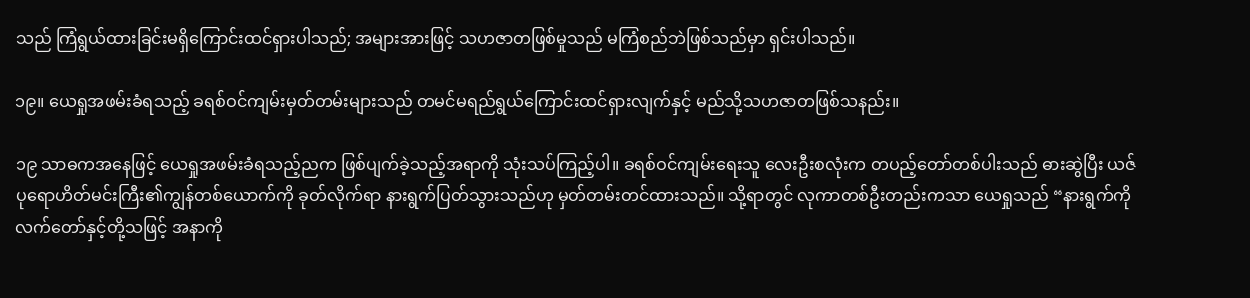သည် ကြံရွယ်ထားခြင်းမရှိကြောင်းထင်ရှားပါသည်; အများအားဖြင့် သဟဇာတဖြစ်မှုသည် မကြံစည်ဘဲဖြစ်သည်မှာ ရှင်းပါသည်။

၁၉။ ယေရှုအဖမ်းခံရသည့် ခရစ်ဝင်ကျမ်းမှတ်တမ်းများသည် တမင်မရည်ရွယ်ကြောင်းထင်ရှားလျက်နှင့် မည်သို့သဟဇာတဖြစ်သနည်း။

၁၉ သာဓကအနေဖြင့် ယေရှုအဖမ်းခံရသည့်ညက ဖြစ်ပျက်ခဲ့သည့်အရာကို သုံးသပ်ကြည့်ပါ။ ခရစ်ဝင်ကျမ်းရေးသူ လေးဦးစလုံးက တပည့်တော်တစ်ပါးသည် ဓားဆွဲပြီး ယဇ်ပုရောဟိတ်မင်းကြီး၏ကျွန်တစ်ယောက်ကို ခုတ်လိုက်ရာ နားရွက်ပြတ်သွားသည်ဟု မှတ်တမ်းတင်ထားသည်။ သို့ရာတွင် လုကာတစ်ဦးတည်းကသာ ယေရှုသည် “နားရွက်ကိုလက်တော်နှင့်တို့သဖြင့် အနာကို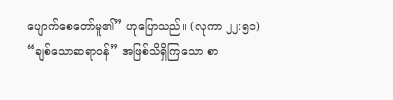ပျောက်စေတော်မူ၏” ဟုပြောသည်။ (လုကာ ၂၂:၅၁) “ချစ်သောဆရာဝန်” အဖြစ်သိရှိကြသော စာ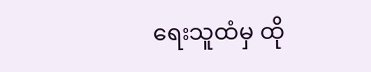ရေးသူထံမှ ထို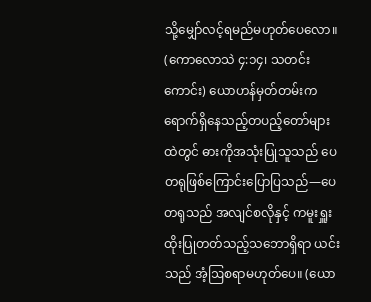သို့မျှော်လင့်ရမည်မဟုတ်ပေလော။ (ကောလောသဲ ၄:၁၄၊ သတင်းကောင်း) ယောဟန်မှတ်တမ်းက ရောက်ရှိနေသည့်တပည့်တော်များထဲတွင် ဓားကိုအသုံးပြုသူသည် ပေတရုဖြစ်ကြောင်းပြောပြသည်—ပေတရုသည် အလျင်စလိုနှင့် ကမူးရှူးထိုးပြုတတ်သည့်သဘောရှိရာ ယင်းသည် အံ့ဩစရာမဟုတ်ပေ။ (ယော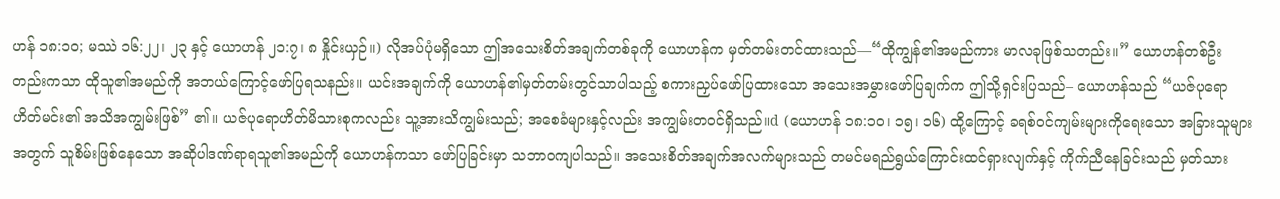ဟန် ၁၈:၁၀; မဿဲ ၁၆:၂၂၊ ၂၃ နှင့် ယောဟန် ၂၁:၇၊ ၈ နှိုင်းယှဉ်။) လိုအပ်ပုံမရှိသော ဤအသေးစိတ်အချက်တစ်ခုကို ယောဟန်က မှတ်တမ်းတင်ထားသည်—“ထိုကျွန်၏အမည်ကား မာလခုဖြစ်သတည်း။” ယောဟန်တစ်ဦးတည်းကသာ ထိုသူ၏အမည်ကို အဘယ်ကြောင့်ဖော်ပြရသနည်း။ ယင်းအချက်ကို ယောဟန်၏မှတ်တမ်းတွင်သာပါသည့် စကားညှပ်ဖော်ပြထားသော အသေးအမွှားဖော်ပြချက်က ဤသို့ရှင်းပြသည်– ယောဟန်သည် “ယဇ်ပုရောဟိတ်မင်း၏ အသိအကျွမ်းဖြစ်” ၏။ ယဇ်ပုရောဟိတ်မိသားစုကလည်း သူ့အားသိကျွမ်းသည်; အစေခံများနှင့်လည်း အကျွမ်းတဝင်ရှိသည်။d (ယောဟန် ၁၈:၁၀၊ ၁၅၊ ၁၆) ထို့ကြောင့် ခရစ်ဝင်ကျမ်းများကိုရေးသော အခြားသူများအတွက် သူစိမ်းဖြစ်နေသော အဆိုပါဒဏ်ရာရသူ၏အမည်ကို ယောဟန်ကသာ ဖော်ပြခြင်းမှာ သဘာဝကျပါသည်။ အသေးစိတ်အချက်အလက်များသည် တမင်မရည်ရွယ်ကြောင်းထင်ရှားလျက်နှင့် ကိုက်ညီနေခြင်းသည် မှတ်သား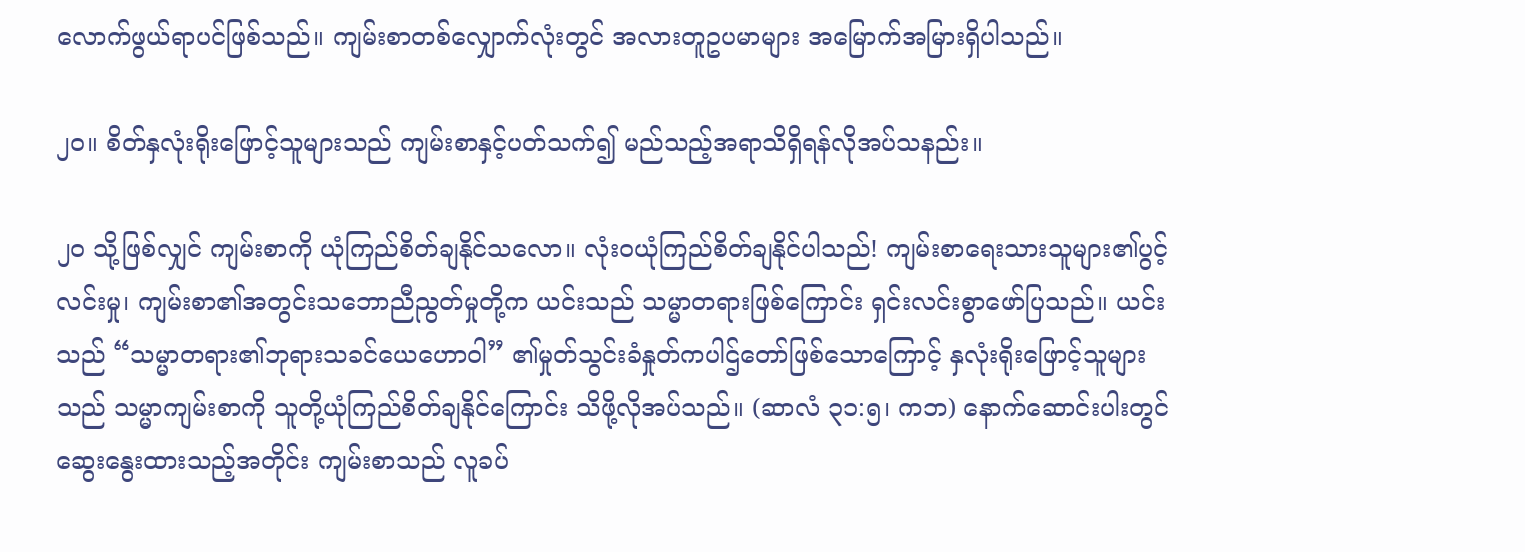လောက်ဖွယ်ရာပင်ဖြစ်သည်။ ကျမ်းစာတစ်လျှောက်လုံးတွင် အလားတူဥပမာများ အမြောက်အမြားရှိပါသည်။

၂၀။ စိတ်နှလုံးရိုးဖြောင့်သူများသည် ကျမ်းစာနှင့်ပတ်သက်၍ မည်သည့်အရာသိရှိရန်လိုအပ်သနည်း။

၂၀ သို့ဖြစ်လျှင် ကျမ်းစာကို ယုံကြည်စိတ်ချနိုင်သလော။ လုံးဝယုံကြည်စိတ်ချနိုင်ပါသည်! ကျမ်းစာရေးသားသူများ၏ပွင့်လင်းမှု၊ ကျမ်းစာ၏အတွင်းသဘောညီညွတ်မှုတို့က ယင်းသည် သမ္မာတရားဖြစ်ကြောင်း ရှင်းလင်းစွာဖော်ပြသည်။ ယင်းသည် “သမ္မာတရား၏ဘုရားသခင်ယေဟောဝါ” ၏မှုတ်သွင်းခံနှုတ်ကပါဌ်တော်ဖြစ်သောကြောင့် နှလုံးရိုးဖြောင့်သူများသည် သမ္မာကျမ်းစာကို သူတို့ယုံကြည်စိတ်ချနိုင်ကြောင်း သိဖို့လိုအပ်သည်။ (ဆာလံ ၃၁:၅၊ ကဘ) နောက်ဆောင်းပါးတွင် ဆွေးနွေးထားသည့်အတိုင်း ကျမ်းစာသည် လူခပ်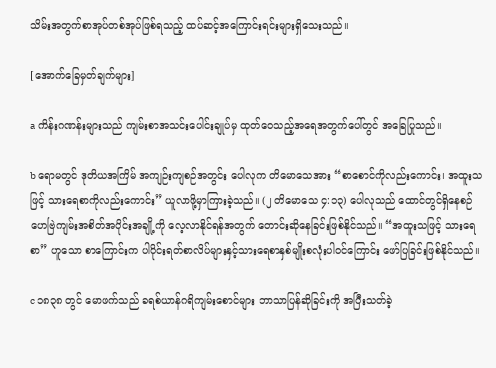သိမ်းအတွက်စာအုပ်တစ်အုပ်ဖြစ်ရသည့် ထပ်ဆင့်အကြောင်းရင်းများရှိသေးသည်။

[အောက်ခြေမှတ်ချက်များ]

a ကိန်းဂဏန်းများသည် ကျမ်းစာအသင်းပေါင်းချုပ်မှ ထုတ်ဝေသည့်အရေအတွက်ပေါ်တွင် အခြေပြုသည်။

b ရောမတွင် ဒုတိယအကြိမ် အကျဉ်းကျစဉ်အတွင်း ပေါလုက တိမောသေအား “စာစောင်ကိုလည်းကောင်း၊ အထူးသဖြင့် သားရေစာကိုလည်းကောင်း” ယူလာဖို့မှာကြားခဲ့သည်။ (၂ တိမောသေ ၄:၁၃) ပေါလုသည် ထောင်တွင်ရှိနေစဉ် ဟေဗြဲကျမ်းအစိတ်အပိုင်းအချို့ကို လေ့လာနိုင်ရန်အတွက် တောင်းဆိုနေခြင်းဖြစ်နိုင်သည်။ “အထူးသဖြင့် သားရေစာ” ဟူသော စာကြောင်းက ပါပိုင်းရတ်စာလိပ်များနှင့်သားရေစာနှစ်မျိုးစလုံးပါဝင်ကြောင်း ဖော်ပြခြင်းဖြစ်နိုင်သည်။

c ၁၈၃၈ တွင် မောဖက်သည် ခရစ်ယာန်ဂရိကျမ်းစောင်များ ဘာသာပြန်ဆိုခြင်းကို အပြီးသတ်ခဲ့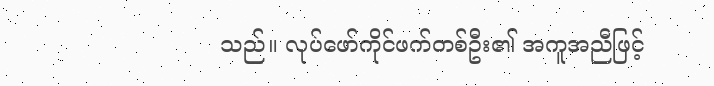သည်။ လုပ်ဖော်ကိုင်ဖက်တစ်ဦး၏ အကူအညီဖြင့်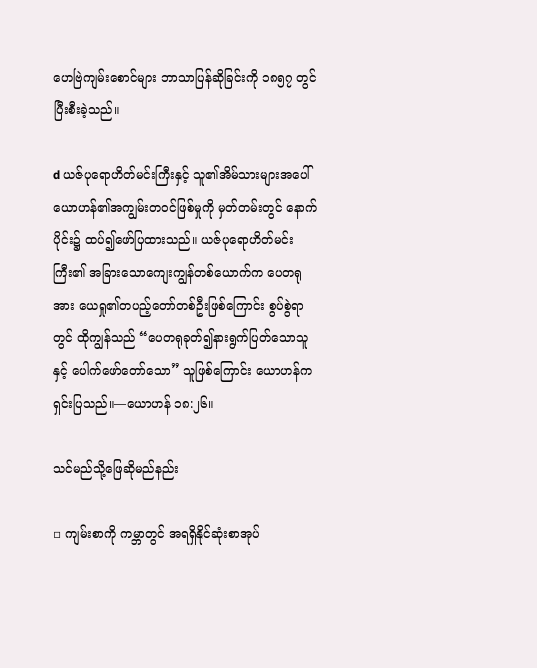ဟေဗြဲကျမ်းစောင်များ ဘာသာပြန်ဆိုခြင်းကို ၁၈၅၇ တွင်ပြီးစီးခဲ့သည်။

d ယဇ်ပုရောဟိတ်မင်းကြီးနှင့် သူ၏အိမ်သားများအပေါ် ယောဟန်၏အကျွမ်းတဝင်ဖြစ်မှုကို မှတ်တမ်းတွင် နောက်ပိုင်း၌ ထပ်၍ဖော်ပြထားသည်။ ယဇ်ပုရောဟိတ်မင်းကြီး၏ အခြားသောကျေးကျွန်တစ်ယောက်က ပေတရုအား ယေရှု၏တပည့်တော်တစ်ဦးဖြစ်ကြောင်း စွပ်စွဲရာတွင် ထိုကျွန်သည် “ပေတရုခုတ်၍နားရွက်ပြတ်သောသူနှင့် ပေါက်ဖော်တော်သော” သူဖြစ်ကြောင်း ယောဟန်က ရှင်းပြသည်။—ယောဟန် ၁၈:၂၆။

သင်မည်သို့ဖြေဆိုမည်နည်း

▫ ကျမ်းစာကို ကမ္ဘာတွင် အရရှိနိုင်ဆုံးစာအုပ်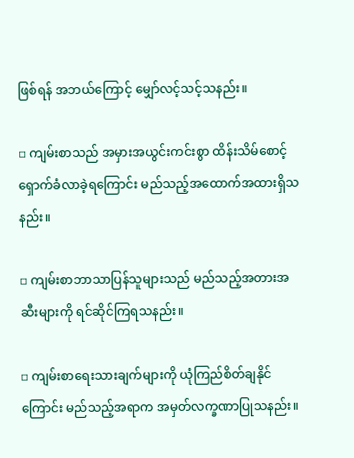ဖြစ်ရန် အဘယ်ကြောင့် မျှော်လင့်သင့်သနည်း။

▫ ကျမ်းစာသည် အမှားအယွင်းကင်းစွာ ထိန်းသိမ်စောင့်ရှောက်ခံလာခဲ့ရကြောင်း မည်သည့်အထောက်အထားရှိသနည်း။

▫ ကျမ်းစာဘာသာပြန်သူများသည် မည်သည့်အတားအဆီးများကို ရင်ဆိုင်ကြရသနည်း။

▫ ကျမ်းစာရေးသားချက်များကို ယုံကြည်စိတ်ချနိုင်ကြောင်း မည်သည့်အရာက အမှတ်လက္ခဏာပြုသနည်း။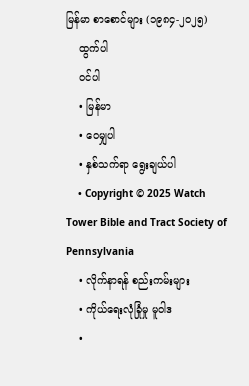မြန်မာ စာစောင်များ (၁၉၈၄-၂၀၂၅)
    ထွက်ပါ
    ဝင်ပါ
    • မြန်မာ
    • ဝေမျှပါ
    • နှစ်သက်ရာ ရွေးချယ်ပါ
    • Copyright © 2025 Watch Tower Bible and Tract Society of Pennsylvania
    • လိုက်နာရန် စည်းကမ်းများ
    • ကိုယ်ရေးလုံခြုံမှု မူဝါဒ
    •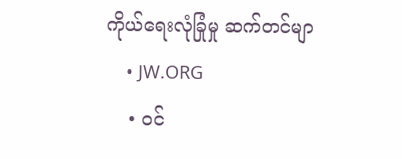ကိုယ်ရေးလုံခြုံမှု ဆက်တင်မျာ
    • JW.ORG
    • ဝင်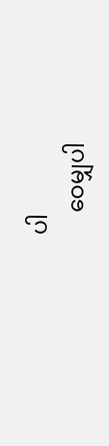ပါ
    ဝေမျှပါ